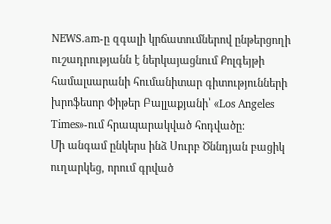NEWS.am-ը զգալի կրճատումներով ընթերցողի ուշադրությանն է ներկայացնում Քոլգեյթի համալսարանի հումանիտար գիտությունների խրոֆեսոր Փիթեր Բալլաքյանի՝ «Los Angeles Times»-ում հրապարակված հոդվածը:
Մի անգամ ընկերս ինձ Սուրբ Ծննդյան բացիկ ուղարկեց, որում գրված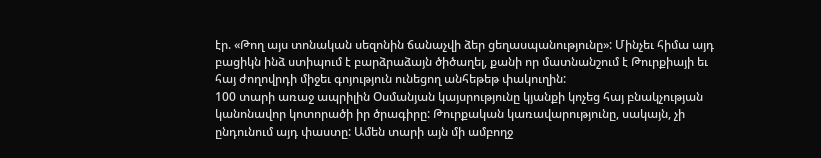էր. «Թող այս տոնական սեզոնին ճանաչվի ձեր ցեղասպանությունը»: Մինչեւ հիմա այդ բացիկն ինձ ստիպում է բարձրաձայն ծիծաղել, քանի որ մատնանշում է Թուրքիայի եւ հայ ժողովրդի միջեւ գոյություն ունեցող անհեթեթ փակուղին:
100 տարի առաջ ապրիլին Օսմանյան կայսրությունը կյանքի կոչեց հայ բնակչության կանոնավոր կոտորածի իր ծրագիրը: Թուրքական կառավարությունը, սակայն, չի ընդունում այդ փաստը: Ամեն տարի այն մի ամբողջ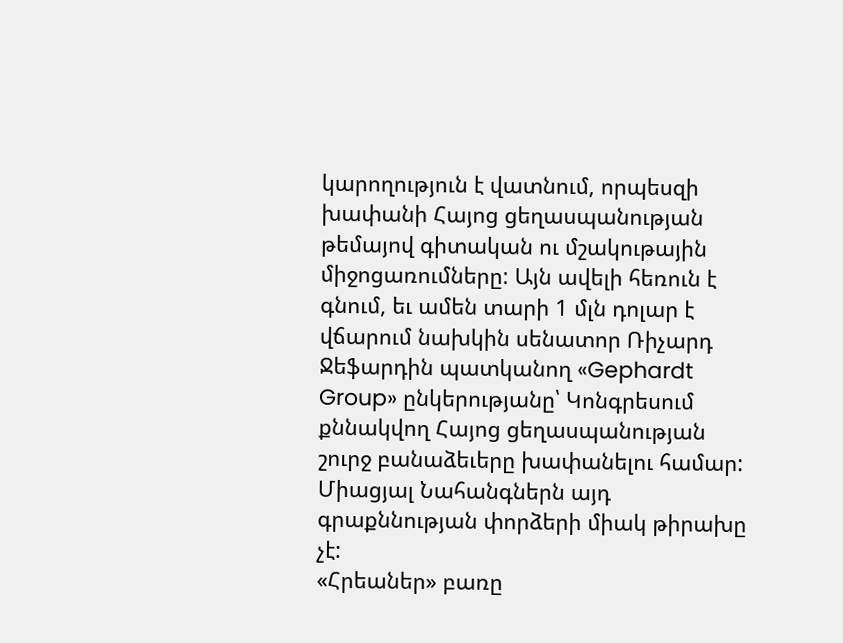կարողություն է վատնում, որպեսզի խափանի Հայոց ցեղասպանության թեմայով գիտական ու մշակութային միջոցառումները: Այն ավելի հեռուն է գնում, եւ ամեն տարի 1 մլն դոլար է վճարում նախկին սենատոր Ռիչարդ Ջեֆարդին պատկանող «Gephardt Group» ընկերությանը՝ Կոնգրեսում քննակվող Հայոց ցեղասպանության շուրջ բանաձեւերը խափանելու համար: Միացյալ Նահանգներն այդ գրաքննության փորձերի միակ թիրախը չէ:
«Հրեաներ» բառը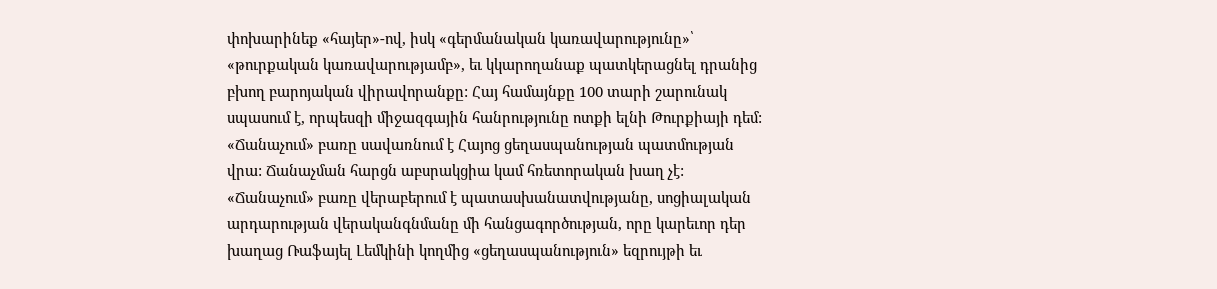փոխարինեք «հայեր»-ով, իսկ «գերմանական կառավարությունը»՝ «թուրքական կառավարությամբ», եւ կկարողանաք պատկերացնել դրանից բխող բարոյական վիրավորանքը: Հայ համայնքը 100 տարի շարունակ սպասում է, որպեսզի միջազգային հանրությունը ոտքի ելնի Թուրքիայի դեմ:
«Ճանաչում» բառը սավառնում է Հայոց ցեղասպանության պատմության վրա: Ճանաչման հարցն աբսրակցիա կամ հռետորական խաղ չէ: «Ճանաչում» բառը վերաբերում է պատասխանատվությանը, սոցիալական արդարության վերականգնմանը մի հանցագործության, որը կարեւոր դեր խաղաց Ռաֆայել Լեմկինի կողմից «ցեղասպանություն» եզրույթի եւ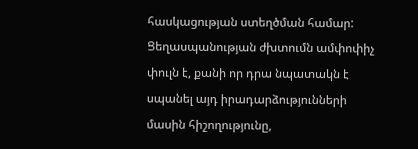հասկացության ստեղծման համար:
Ցեղասպանության ժխտումն ամփոփիչ փուլն է, քանի որ դրա նպատակն է սպանել այդ իրադարձությունների մասին հիշողությունը,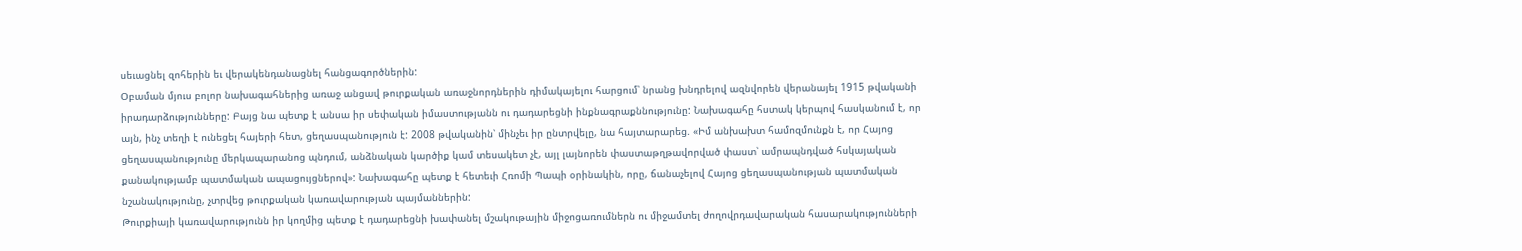սեւացնել զոհերին եւ վերակենդանացնել հանցագործներին:
Օբաման մյուս բոլոր նախագահներից առաջ անցավ թուրքական առաջնորդներին դիմակայելու հարցում՝ նրանց խնդրելով ազնվորեն վերանայել 1915 թվականի իրադարձությունները: Բայց նա պետք է անսա իր սեփական իմաստությանն ու դադարեցնի ինքնագրաքննությունը: Նախագահը հստակ կերպով հասկանում է, որ այն, ինչ տեղի է ունեցել հայերի հետ, ցեղասպանություն է: 2008 թվականին՝ մինչեւ իր ընտրվելը, նա հայտարարեց. «Իմ անխախտ համոզմունքն է, որ Հայոց ցեղասպանությունը մերկապարանոց պնդում, անձնական կարծիք կամ տեսակետ չէ, այլ լայնորեն փաստաթղթավորված փաստ՝ ամրապնդված հսկայական քանակությամբ պատմական ապացույցներով»: Նախագահը պետք է հետեւի Հռոմի Պապի օրինակին, որը, ճանաչելով Հայոց ցեղասպանության պատմական նշանակությունը, չտրվեց թուրքական կառավարության պայմաններին:
Թուրքիայի կառավարությունն իր կողմից պետք է դադարեցնի խափանել մշակութային միջոցառումներն ու միջամտել ժողովրդավարական հասարակությունների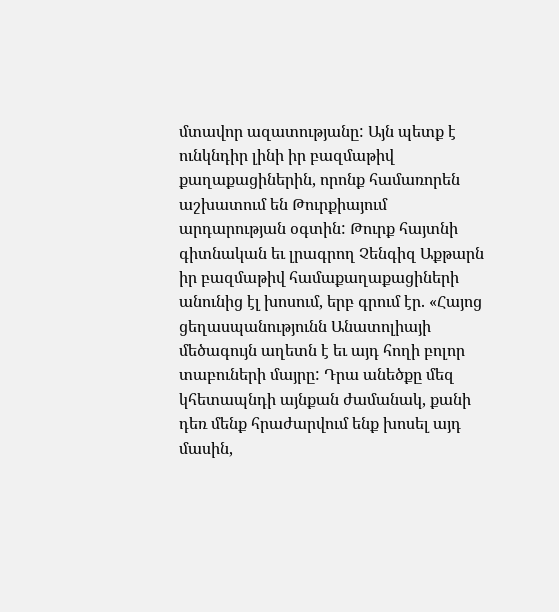մտավոր ազատությանը: Այն պետք է ունկնդիր լինի իր բազմաթիվ քաղաքացիներին, որոնք համառորեն աշխատում են Թուրքիայում արդարության օգտին: Թուրք հայտնի գիտնական եւ լրագրող Չենգիզ Աքթարն իր բազմաթիվ համաքաղաքացիների անունից էլ խոսում, երբ գրում էր. «Հայոց ցեղասպանությունն Անատոլիայի մեծագույն աղետն է եւ այդ հողի բոլոր տաբուների մայրը: Դրա անեծքը մեզ կհետապնդի այնքան ժամանակ, քանի դեռ մենք հրաժարվում ենք խոսել այդ մասին,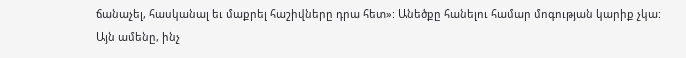ճանաչել, հասկանալ եւ մաքրել հաշիվները դրա հետ»: Անեծքը հանելու համար մոգության կարիք չկա: Այն ամենը, ինչ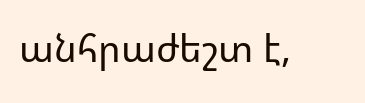անհրաժեշտ է,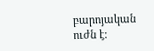բարոյական ուժն է: